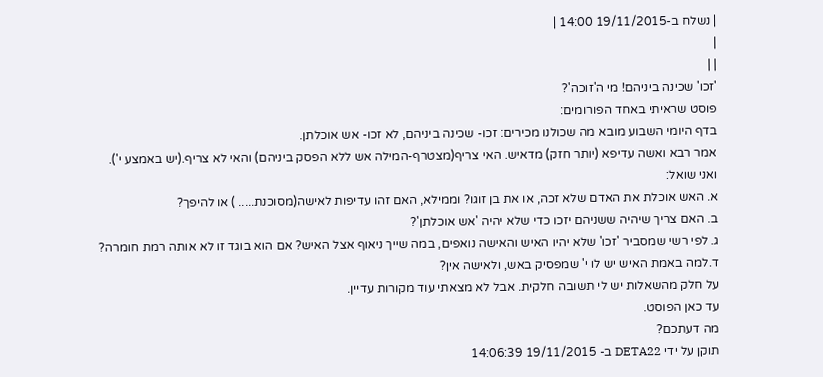| נשלח ב-19/11/2015 14:00 |
|
| |
'זכו' שכינה ביניהם! מי ה'זוכה'?
פוסט שראיתי באחד הפורומים:
בדף היומי השבוע מובא מה שכולנו מכירים: זכו- שכינה ביניהם, לא זכו- אש אוכלתן.
אמר רבא ואשה עדיפא (יותר חזק) מדאיש. האי צריף(מצטרף-המילה אש ללא הפסק ביניהם) והאי לא צריף.(יש באמצע י').
ואני שואל:
א. האש אוכלת את האדם שלא זכה, או את בן זוגו? וממילא, האם זהו עדיפות לאישה(מסוכנת..... ) או להיפך?
ב. האם צריך שיהיה ששניהם יזכו כדי שלא יהיה 'אש אוכלתן'?
ג. לפי רשי שמסביר 'זכו' שלא יהיו האיש והאישה נואפים, במה שייך ניאוף אצל האיש? אם הוא בוגד זו לא אותה רמת חומרה?
ד.למה באמת האיש יש לו י' שמפסיק באש, ולאישה אין?
על חלק מהשאלות יש לי תשובה חלקית. אבל לא מצאתי עוד מקורות עדיין.
עד כאן הפוסט.
מה דעתכם?
תוקן על ידי DETA22 ב- 19/11/2015 14:06:39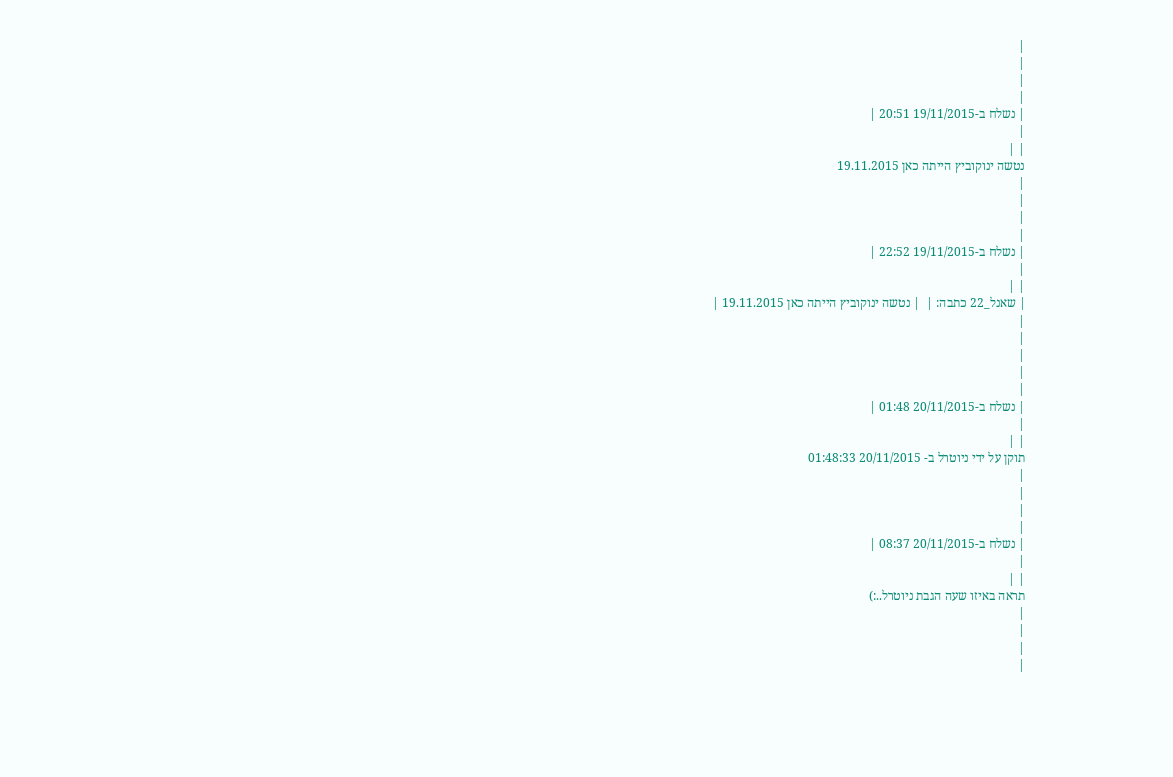|
|
|
|
| נשלח ב-19/11/2015 20:51 |
|
| |
נטשה ינוקוביץ הייתה כאן 19.11.2015
|
|
|
|
| נשלח ב-19/11/2015 22:52 |
|
| |
| שאנל_22 כתבה: |  | נטשה ינוקוביץ הייתה כאן 19.11.2015 |
|
|
|
|
|
| נשלח ב-20/11/2015 01:48 |
|
| |
תוקן על ידי ניוטרל ב- 20/11/2015 01:48:33
|
|
|
|
| נשלח ב-20/11/2015 08:37 |
|
| |
תראה באיזו שעה הגבת ניוטרל..:)
|
|
|
|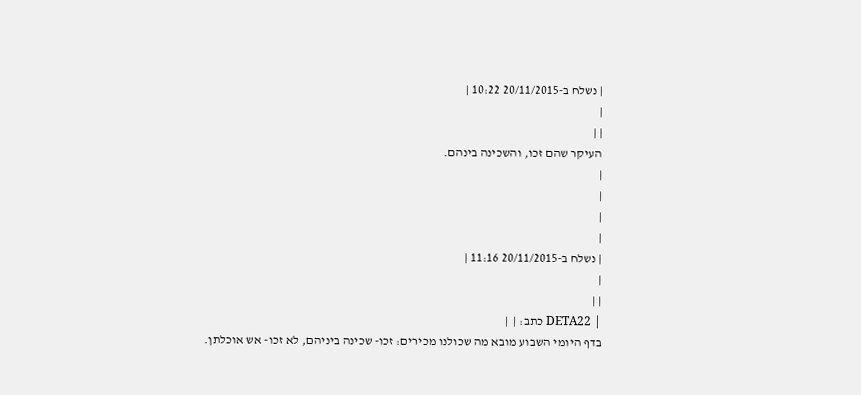| נשלח ב-20/11/2015 10:22 |
|
| |
העיקר שהם זכו, והשכינה בינהם.
|
|
|
|
| נשלח ב-20/11/2015 11:16 |
|
| |
| DETA22 כתב: |  |
בדף היומי השבוע מובא מה שכולנו מכירים: זכו- שכינה ביניהם, לא זכו- אש אוכלתן.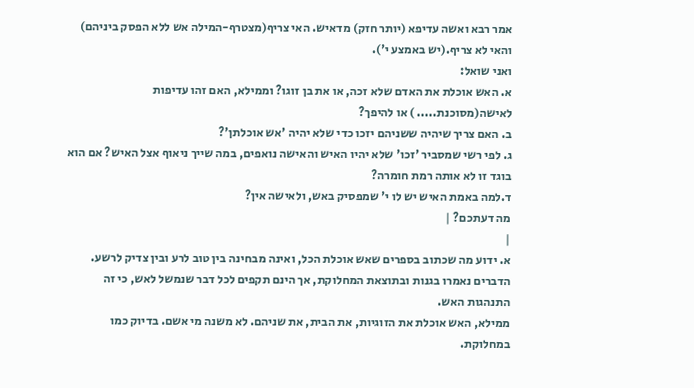אמר רבא ואשה עדיפא (יותר חזק) מדאיש. האי צריף(מצטרף-המילה אש ללא הפסק ביניהם) והאי לא צריף.(יש באמצע י').
ואני שואל:
א. האש אוכלת את האדם שלא זכה, או את בן זוגו? וממילא, האם זהו עדיפות לאישה(מסוכנת..... ) או להיפך?
ב. האם צריך שיהיה ששניהם יזכו כדי שלא יהיה 'אש אוכלתן'?
ג. לפי רשי שמסביר 'זכו' שלא יהיו האיש והאישה נואפים, במה שייך ניאוף אצל האיש? אם הוא בוגד זו לא אותה רמת חומרה?
ד.למה באמת האיש יש לו י' שמפסיק באש, ולאישה אין?
מה דעתכם? |
|
א. ידוע מה שכתוב בספרים שאש אוכלת הכל, ואינה מבחינה בין טוב לרע ובין צדיק לרשע.
הדברים נאמרו בגנות ובתוצאת המחלוקת, אך הינם תקפים לכל דבר שנמשל לאש, כי זה התנהגות האש.
ממילא, האש אוכלת את הזוגיות, את הבית, את שניהם. לא משנה מי אשם. בדיוק כמו במחלוקת.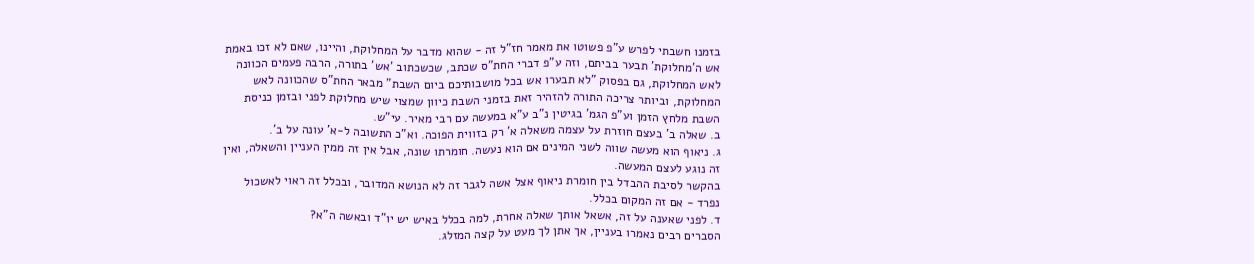בזמנו חשבתי לפרש ע"פ פשוטו את מאמר חז"ל זה - שהוא מדבר על המחלוקת, והיינו, שאם לא זכו באמת אש ה'מחלוקת' תבער בביתם, וזה ע"פ דברי החת"ס שכתב, שכשכתוב 'אש' בתורה, הרבה פעמים הכוונה לאש המחלוקת, גם בפסוק "לא תבערו אש בכל מושבותיכם ביום השבת" מבאר החת"ס שהכוונה לאש המחלוקת, וביותר צריכה התורה להזהיר זאת בזמני השבת כיוון שמצוי שיש מחלוקת לפני ובזמן כניסת השבת מלחץ הזמן וע"פ הגמ' בגיטין נ"ב ע"א במעשה עם רבי מאיר. עי"ש.
ב. שאלה ב' בעצם חוזרת על עצמה משאלה א' רק בזווית הפוכה. וא"כ התשובה ל-א' עונה על ב'.
ג. ניאוף הוא מעשה שווה לשני המינים אם הוא נעשה. חומרתו שונה, אבל אין זה ממין העניין והשאלה, ואין זה נוגע לעצם המעשה.
בהקשר לסיבת ההבדל בין חומרת ניאוף אצל אשה לגבר זה לא הנושא המדובר, ובכלל זה ראוי לאשכול נפרד - אם זה המקום בכלל.
ד. לפני שאענה על זה, אשאל אותך שאלה אחרת, למה בכלל באיש יש יו"ד ובאשה ה"א?
הסברים רבים נאמרו בעניין, אך אתן לך מעט על קצה המזלג.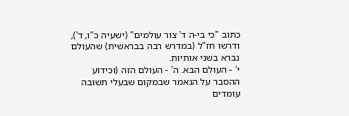כתוב "כי בי-ה ד' צור עולמים" (ישעיה כ"ו, ד'), ודרשו חז"ל (במדרש רבה בבראשית) שהעולם נברא בשני אותיות.
י' - העולם הבא. ה' - העולם הזה (וכידוע ההסבר על הנאמר שבמקום שבעלי תשובה עומדים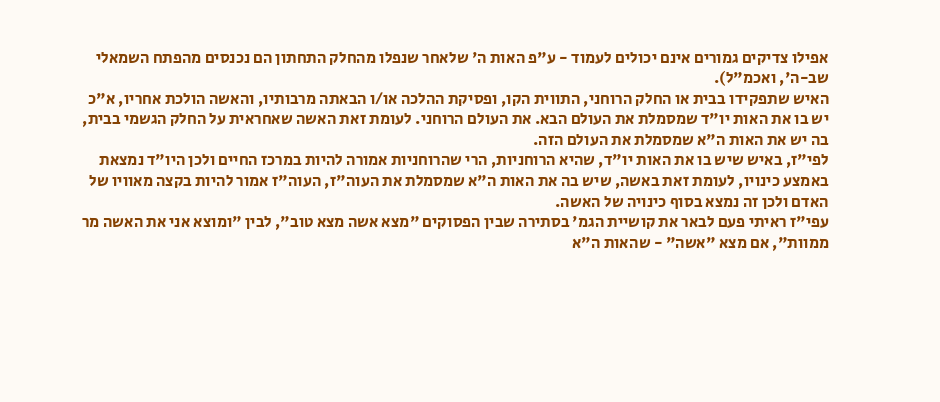אפילו צדיקים גמורים אינם יכולים לעמוד - ע"פ האות ה' שלאחר שנפלו מהחלק התחתון הם נכנסים מהפתח השמאלי שב-ה', ואכמ"ל).
האיש שתפקידו בבית או החלק הרוחני, התווית הקו, ופסיקת ההלכה או/ו הבאתה מרבותיו, והאשה הולכת אחריו, א"כ יש בו את האות יו"ד שמסמלת את העולם הבא. את העולם הרוחני. לעומת זאת האשה שאחראית על החלק הגשמי בבית, בה יש את האות ה"א שמסמלת את העולם הזה.
לפי"ז, באיש שיש בו את האות יו"ד, שהיא הרוחניות, הרי שהרוחניות אמורה להיות במרכז החיים ולכן היו"ד נמצאת באמצע כינויו, לעומת זאת באשה, שיש בה את האות ה"א שמסמלת את העוה"ז, העוה"ז אמור להיות בקצה מאוויו של האדם ולכן זה נמצא בסוף כינויה של האשה.
עפי"ז ראיתי פעם לבאר את קושיית הגמ' בסתירה שבין הפסוקים "מצא אשה מצא טוב", לבין "ומוצא אני את האשה מר ממוות", אם מצא "אשה" - שהאות ה"א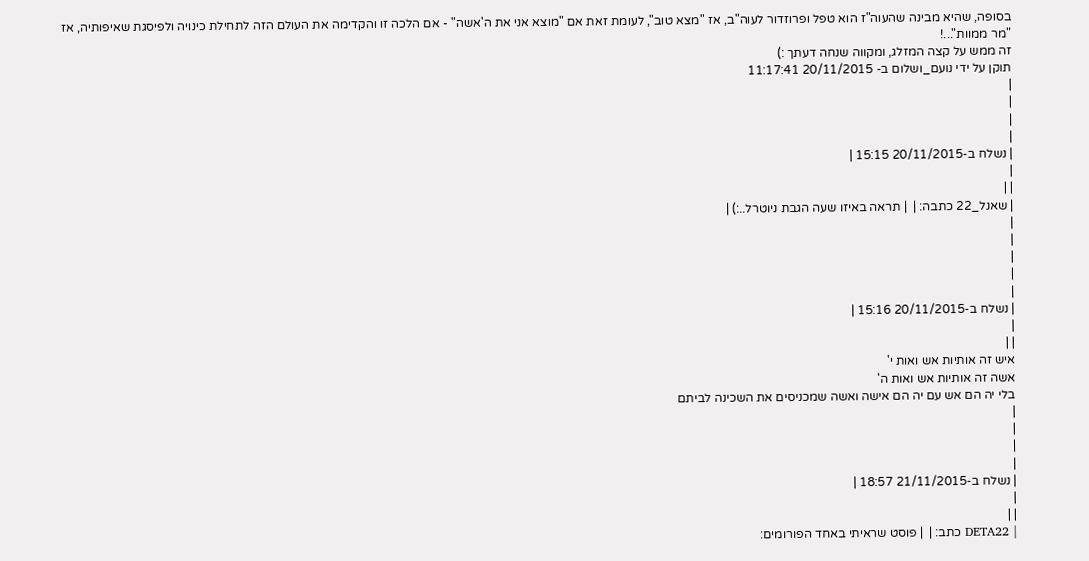בסופה, שהיא מבינה שהעוה"ז הוא טפל ופרוזדור לעוה"ב, אז "מצא טוב", לעומת זאת אם "מוצא אני את ה'אשה" - אם הלכה זו והקדימה את העולם הזה לתחילת כינויה ולפיסגת שאיפותיה, אז "מר ממוות"...!
זה ממש על קצה המזלג, ומקווה שנחה דעתך :)
תוקן על ידי נועם_ושלום ב- 20/11/2015 11:17:41
|
|
|
|
| נשלח ב-20/11/2015 15:15 |
|
| |
| שאנל_22 כתבה: |  | תראה באיזו שעה הגבת ניוטרל..:) |
|
|
|
|
|
| נשלח ב-20/11/2015 15:16 |
|
| |
איש זה אותיות אש ואות י'
אשה זה אותיות אש ואות ה'
בלי יה הם אש עם יה הם אישה ואשה שמכניסים את השכינה לביתם
|
|
|
|
| נשלח ב-21/11/2015 18:57 |
|
| |
| DETA22 כתב: |  | פוסט שראיתי באחד הפורומים: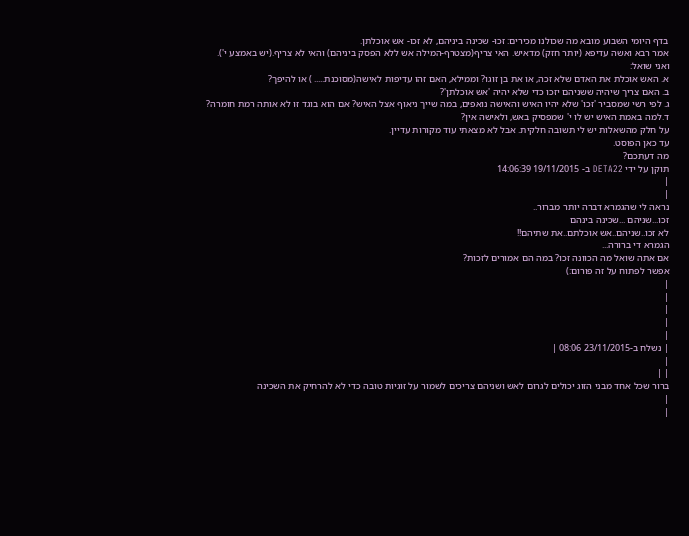בדף היומי השבוע מובא מה שכולנו מכירים: זכו- שכינה ביניהם, לא זכו- אש אוכלתן.
אמר רבא ואשה עדיפא (יותר חזק) מדאיש. האי צריף(מצטרף-המילה אש ללא הפסק ביניהם) והאי לא צריף.(יש באמצע י').
ואני שואל:
א. האש אוכלת את האדם שלא זכה, או את בן זוגו? וממילא, האם זהו עדיפות לאישה(מסוכנת..... ) או להיפך?
ב. האם צריך שיהיה ששניהם יזכו כדי שלא יהיה 'אש אוכלתן'?
ג. לפי רשי שמסביר 'זכו' שלא יהיו האיש והאישה נואפים, במה שייך ניאוף אצל האיש? אם הוא בוגד זו לא אותה רמת חומרה?
ד.למה באמת האיש יש לו י' שמפסיק באש, ולאישה אין?
על חלק מהשאלות יש לי תשובה חלקית. אבל לא מצאתי עוד מקורות עדיין.
עד כאן הפוסט.
מה דעתכם?
תוקן על ידי DETA22 ב- 19/11/2015 14:06:39
|
|
נראה לי שהגמרא דברה יותר מברור..
זכו...שניהם ...שכינה בינהם
לא זכו..שניהם..אש אוכלתם..את שתיהם!!
הגמרא די ברורה...
אם אתה שואל מה הכוונה זכו? במה הם אמורים לזכות?
אפשר לפתוח על זה פורום:)
|
|
|
|
|
| נשלח ב-23/11/2015 08:06 |
|
| |
ברור שכל אחד מבני הזוג יכולים לגרום לאש ושניהם צריכים לשמור על זוגיות טובה כדי לא להרחיק את השכינה
|
|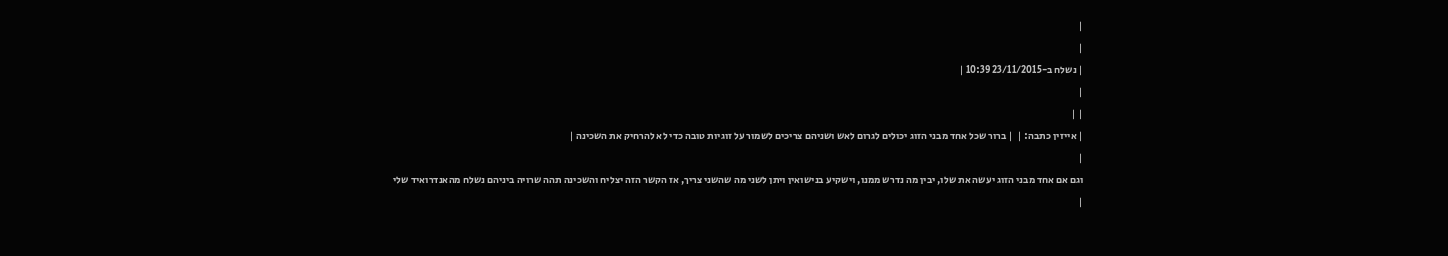|
|
| נשלח ב-23/11/2015 10:39 |
|
| |
| אייזין כתבה: |  | ברור שכל אחד מבני הזוג יכולים לגרום לאש ושניהם צריכים לשמור על זוגיות טובה כדי לא להרחיק את השכינה |
|
וגם אם אחד מבני הזוג יעשה את שלו, יבין מה נדרש ממנו, וישקיע בנישואין ויתן לשני מה שהשני צריך, אז הקשר הזה יצליח והשכינה תהה שרויה ביניהם נשלח מהאנדרואיד שלי
|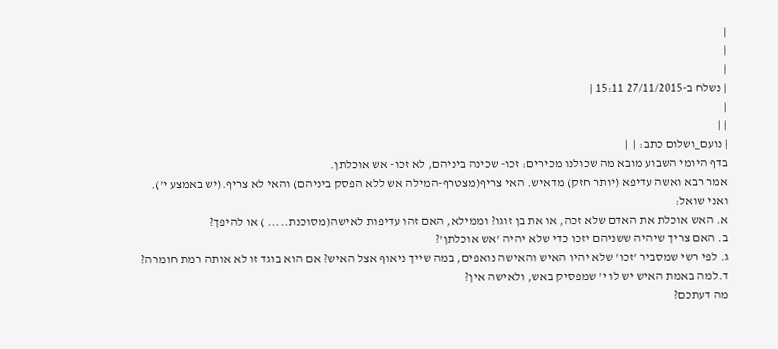|
|
|
| נשלח ב-27/11/2015 15:11 |
|
| |
| נועם_ושלום כתב: |  |
בדף היומי השבוע מובא מה שכולנו מכירים: זכו- שכינה ביניהם, לא זכו- אש אוכלתן.
אמר רבא ואשה עדיפא (יותר חזק) מדאיש. האי צריף(מצטרף-המילה אש ללא הפסק ביניהם) והאי לא צריף.(יש באמצע י').
ואני שואל:
א. האש אוכלת את האדם שלא זכה, או את בן זוגו? וממילא, האם זהו עדיפות לאישה(מסוכנת..... ) או להיפך?
ב. האם צריך שיהיה ששניהם יזכו כדי שלא יהיה 'אש אוכלתן'?
ג. לפי רשי שמסביר 'זכו' שלא יהיו האיש והאישה נואפים, במה שייך ניאוף אצל האיש? אם הוא בוגד זו לא אותה רמת חומרה?
ד.למה באמת האיש יש לו י' שמפסיק באש, ולאישה אין?
מה דעתכם?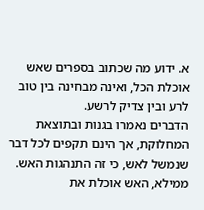א. ידוע מה שכתוב בספרים שאש אוכלת הכל, ואינה מבחינה בין טוב לרע ובין צדיק לרשע.
הדברים נאמרו בגנות ובתוצאת המחלוקת, אך הינם תקפים לכל דבר שנמשל לאש, כי זה התנהגות האש.
ממילא, האש אוכלת את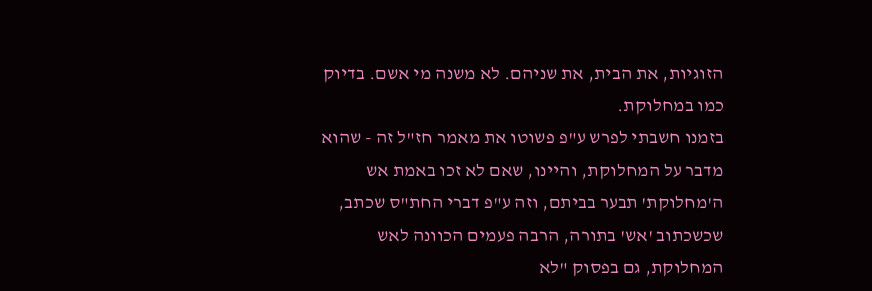הזוגיות, את הבית, את שניהם. לא משנה מי אשם. בדיוק כמו במחלוקת.
בזמנו חשבתי לפרש ע"פ פשוטו את מאמר חז"ל זה - שהוא מדבר על המחלוקת, והיינו, שאם לא זכו באמת אש ה'מחלוקת' תבער בביתם, וזה ע"פ דברי החת"ס שכתב, שכשכתוב 'אש' בתורה, הרבה פעמים הכוונה לאש המחלוקת, גם בפסוק "לא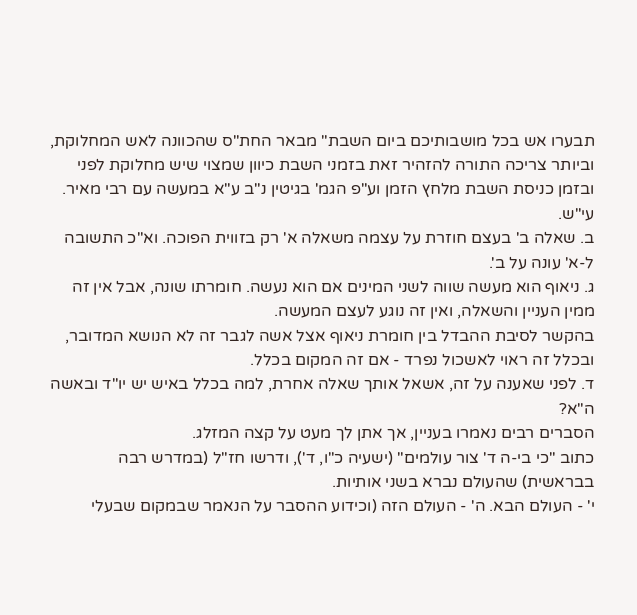תבערו אש בכל מושבותיכם ביום השבת" מבאר החת"ס שהכוונה לאש המחלוקת, וביותר צריכה התורה להזהיר זאת בזמני השבת כיוון שמצוי שיש מחלוקת לפני ובזמן כניסת השבת מלחץ הזמן וע"פ הגמ' בגיטין נ"ב ע"א במעשה עם רבי מאיר. עי"ש.
ב. שאלה ב' בעצם חוזרת על עצמה משאלה א' רק בזווית הפוכה. וא"כ התשובה ל-א' עונה על ב'.
ג. ניאוף הוא מעשה שווה לשני המינים אם הוא נעשה. חומרתו שונה, אבל אין זה ממין העניין והשאלה, ואין זה נוגע לעצם המעשה.
בהקשר לסיבת ההבדל בין חומרת ניאוף אצל אשה לגבר זה לא הנושא המדובר, ובכלל זה ראוי לאשכול נפרד - אם זה המקום בכלל.
ד. לפני שאענה על זה, אשאל אותך שאלה אחרת, למה בכלל באיש יש יו"ד ובאשה ה"א?
הסברים רבים נאמרו בעניין, אך אתן לך מעט על קצה המזלג.
כתוב "כי בי-ה ד' צור עולמים" (ישעיה כ"ו, ד'), ודרשו חז"ל (במדרש רבה בבראשית) שהעולם נברא בשני אותיות.
י' - העולם הבא. ה' - העולם הזה (וכידוע ההסבר על הנאמר שבמקום שבעלי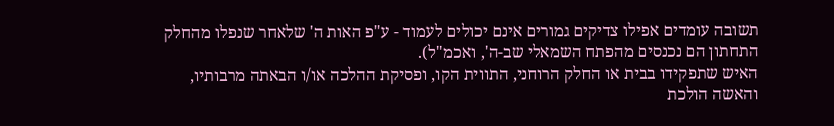תשובה עומדים אפילו צדיקים גמורים אינם יכולים לעמוד - ע"פ האות ה' שלאחר שנפלו מהחלק התחתון הם נכנסים מהפתח השמאלי שב-ה', ואכמ"ל).
האיש שתפקידו בבית או החלק הרוחני, התווית הקו, ופסיקת ההלכה או/ו הבאתה מרבותיו, והאשה הולכת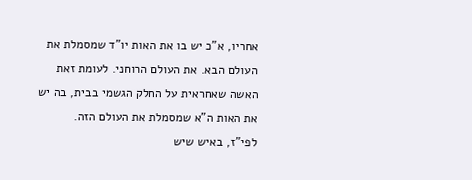אחריו, א"כ יש בו את האות יו"ד שמסמלת את העולם הבא. את העולם הרוחני. לעומת זאת האשה שאחראית על החלק הגשמי בבית, בה יש את האות ה"א שמסמלת את העולם הזה.
לפי"ז, באיש שיש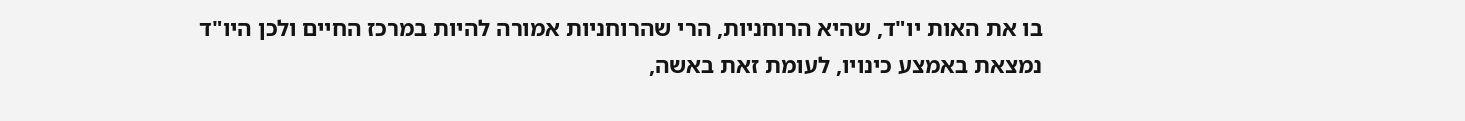בו את האות יו"ד, שהיא הרוחניות, הרי שהרוחניות אמורה להיות במרכז החיים ולכן היו"ד נמצאת באמצע כינויו, לעומת זאת באשה,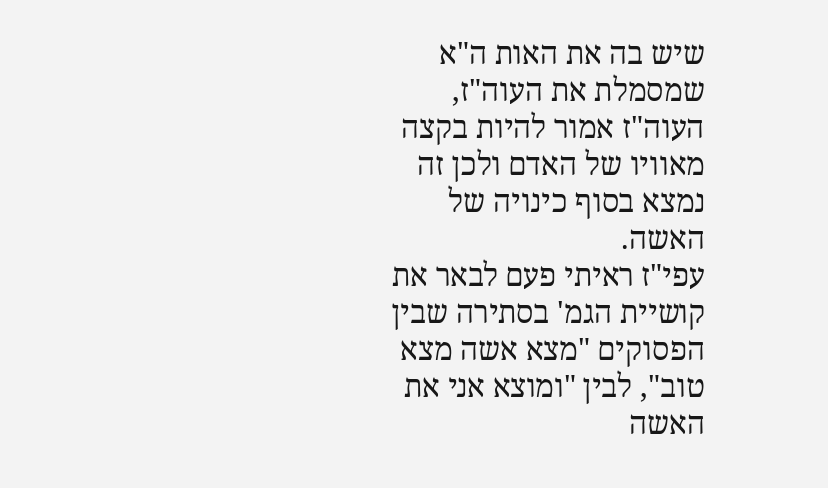שיש בה את האות ה"א שמסמלת את העוה"ז, העוה"ז אמור להיות בקצה מאוויו של האדם ולכן זה נמצא בסוף כינויה של האשה.
עפי"ז ראיתי פעם לבאר את קושיית הגמ' בסתירה שבין הפסוקים "מצא אשה מצא טוב", לבין "ומוצא אני את האשה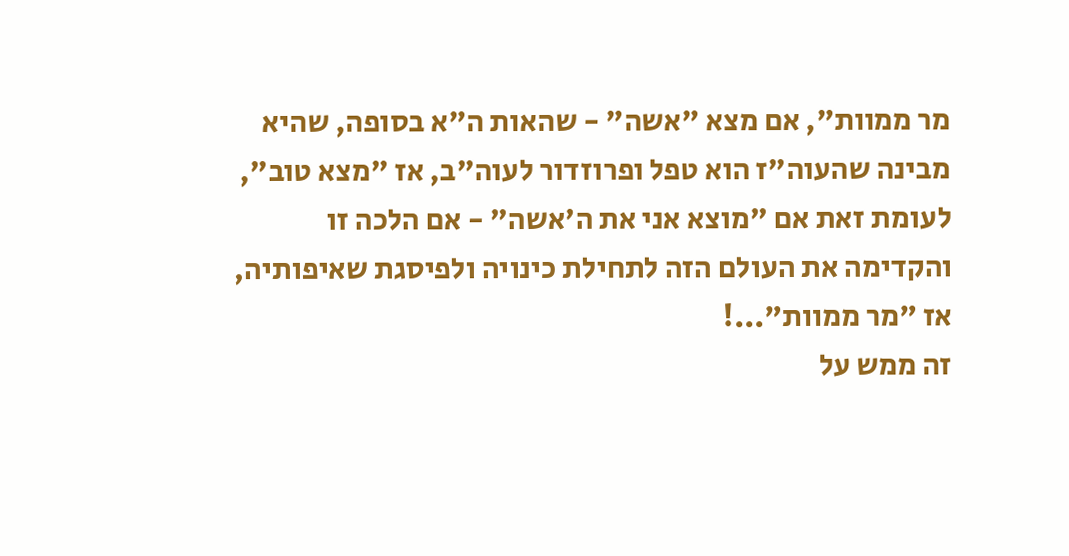מר ממוות", אם מצא "אשה" - שהאות ה"א בסופה, שהיא מבינה שהעוה"ז הוא טפל ופרוזדור לעוה"ב, אז "מצא טוב", לעומת זאת אם "מוצא אני את ה'אשה" - אם הלכה זו והקדימה את העולם הזה לתחילת כינויה ולפיסגת שאיפותיה, אז "מר ממוות"...!
זה ממש על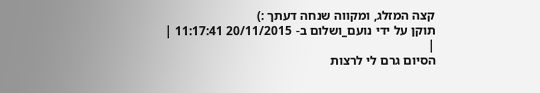קצה המזלג, ומקווה שנחה דעתך :)
תוקן על ידי נועם_ושלום ב- 20/11/2015 11:17:41 |
|
הסיום גרם לי לרצות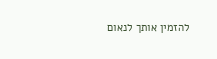להזמין אותך לנאום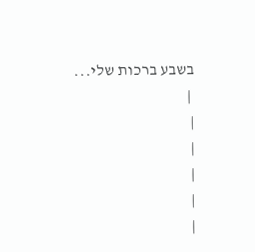בשבע ברכות שלי...
 |
|
|
|
|
|